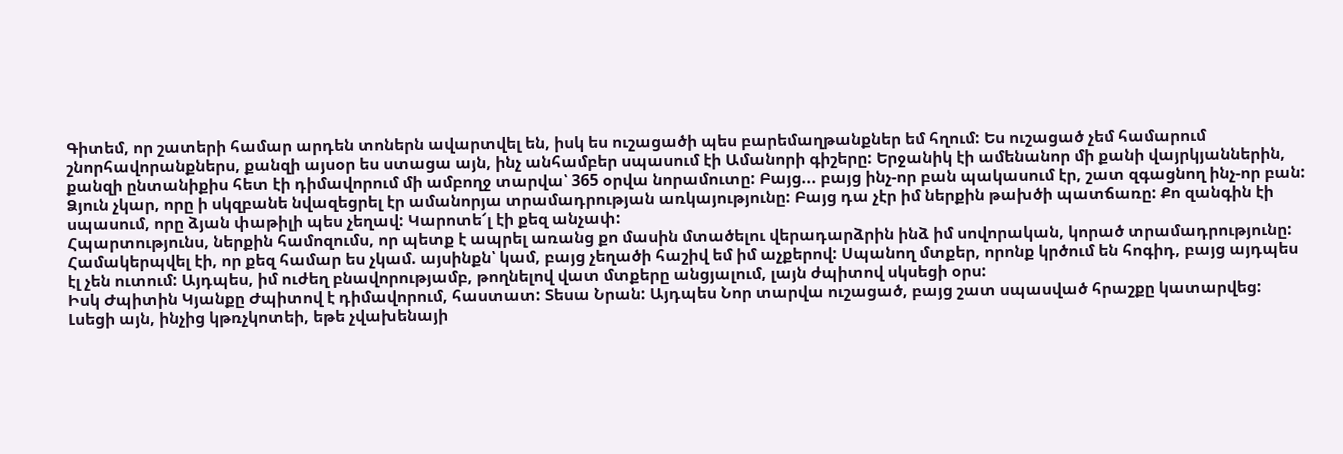Գիտեմ, որ շատերի համար արդեն տոներն ավարտվել են, իսկ ես ուշացածի պես բարեմաղթանքներ եմ հղում: Ես ուշացած չեմ համարում շնորհավորանքներս, քանզի այսօր ես ստացա այն, ինչ անհամբեր սպասում էի Ամանորի գիշերը: Երջանիկ էի ամենանոր մի քանի վայրկյաններին, քանզի ընտանիքիս հետ էի դիմավորում մի ամբողջ տարվա՝ 365 օրվա նորամուտը: Բայց... բայց ինչ-որ բան պակասում էր, շատ զգացնող ինչ-որ բան: Ձյուն չկար, որը ի սկզբանե նվազեցրել էր ամանորյա տրամադրության առկայությունը: Բայց դա չէր իմ ներքին թախծի պատճառը: Քո զանգին էի սպասում, որը ձյան փաթիլի պես չեղավ: Կարոտե՜լ էի քեզ անչափ:
Հպարտությունս, ներքին համոզումս, որ պետք է ապրել առանց քո մասին մտածելու վերադարձրին ինձ իմ սովորական, կորած տրամադրությունը: Համակերպվել էի, որ քեզ համար ես չկամ. այսինքն՝ կամ, բայց չեղածի հաշիվ եմ իմ աչքերով: Սպանող մտքեր, որոնք կրծում են հոգիդ, բայց այդպես էլ չեն ուտում: Այդպես, իմ ուժեղ բնավորությամբ, թողնելով վատ մտքերը անցյալում, լայն ժպիտով սկսեցի օրս:
Իսկ Ժպիտին Կյանքը Ժպիտով է դիմավորում, հաստատ: Տեսա Նրան: Այդպես Նոր տարվա ուշացած, բայց շատ սպասված հրաշքը կատարվեց: Լսեցի այն, ինչից կթռչկոտեի, եթե չվախենայի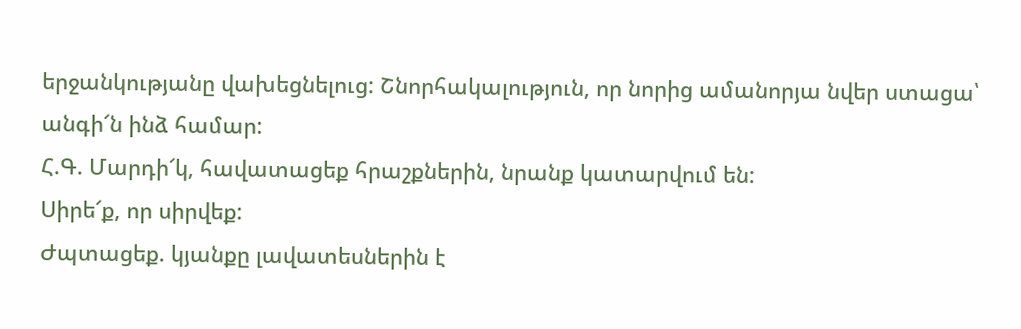երջանկությանը վախեցնելուց: Շնորհակալություն, որ նորից ամանորյա նվեր ստացա՝ անգի՜ն ինձ համար:
Հ.Գ. Մարդի՜կ, հավատացեք հրաշքներին, նրանք կատարվում են:
Սիրե՜ք, որ սիրվեք:
Ժպտացեք. կյանքը լավատեսներին է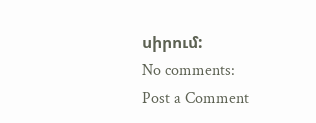սիրում:
No comments:
Post a Comment